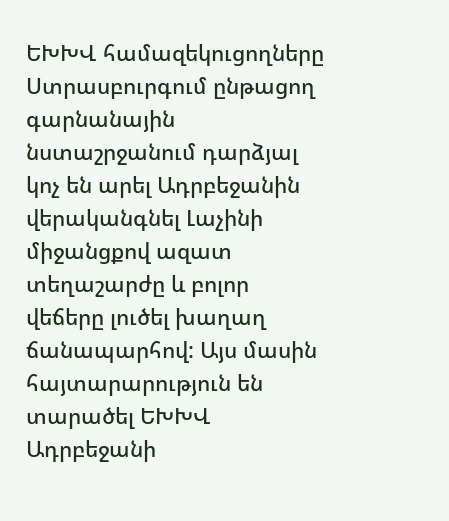ԵԽԽՎ համազեկուցողները Ստրասբուրգում ընթացող գարնանային նստաշրջանում դարձյալ կոչ են արել Ադրբեջանին վերականգնել Լաչինի միջանցքով ազատ տեղաշարժը և բոլոր վեճերը լուծել խաղաղ ճանապարհով: Այս մասին հայտարարություն են տարածել ԵԽԽՎ Ադրբեջանի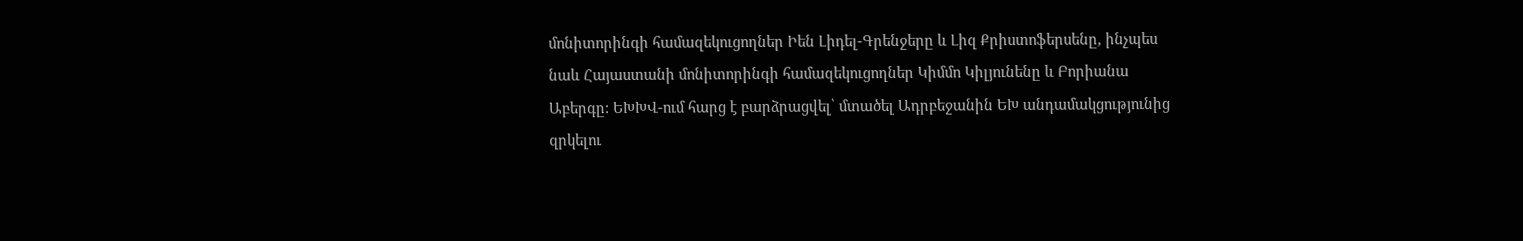մոնիտորինգի համազեկուցողներ Իեն Լիդել-Գրենջերը և Լիզ Քրիստոֆերսենը, ինչպես նաև Հայաստանի մոնիտորինգի համազեկուցողներ Կիմմո Կիլյունենը և Բորիանա Աբերգը: ԵԽԽՎ-ում հարց է բարձրացվել՝ մտածել Ադրբեջանին ԵԽ անդամակցությունից զրկելու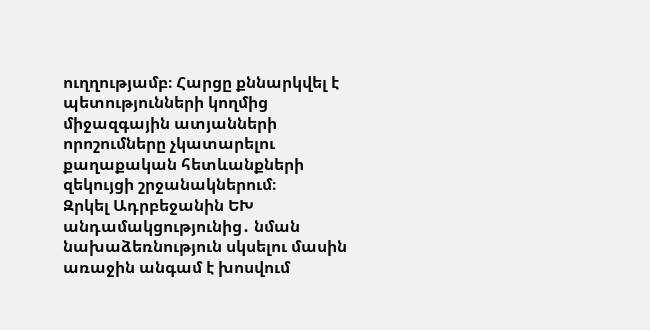ուղղությամբ։ Հարցը քննարկվել է պետությունների կողմից միջազգային ատյանների որոշումները չկատարելու քաղաքական հետևանքների զեկույցի շրջանակներում։
Զրկել Ադրբեջանին ԵԽ անդամակցությունից․ նման նախաձեռնություն սկսելու մասին առաջին անգամ է խոսվում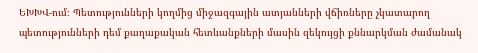ԵԽԽՎ-ում։ Պետությունների կողմից միջազգային ատյանների վճիռները չկատարող պետությունների դեմ քաղաքական հետևանքների մասին զեկույցի քննարկման ժամանակ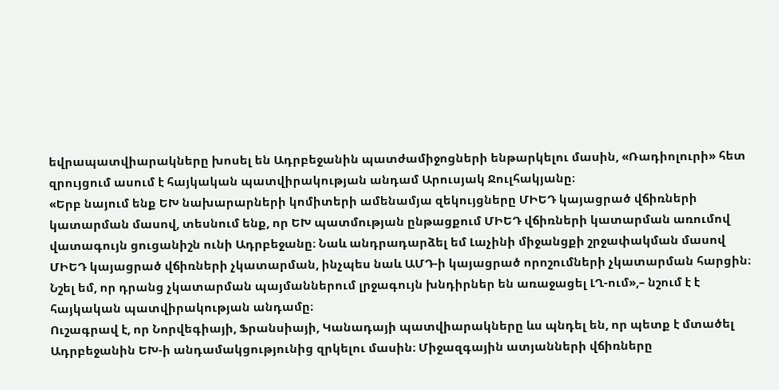եվրապատվիարակները խոսել են Ադրբեջանին պատժամիջոցների ենթարկելու մասին, «Ռադիոլուրի» հետ զրույցում ասում է հայկական պատվիրակության անդամ Արուսյակ Ջուլհակյանը։
«Երբ նայում ենք ԵԽ նախարարների կոմիտերի ամենամյա զեկույցները ՄԻԵԴ կայացրած վճիռների կատարման մասով, տեսնում ենք, որ ԵԽ պատմության ընթացքում ՄԻԵԴ վճիռների կատարման առումով վատագույն ցուցանիշն ունի Ադրբեջանը։ Նաև անդրադարձել եմ Լաչինի միջանցքի շրջափակման մասով ՄԻԵԴ կայացրած վճիռների չկատարման, ինչպես նաև ԱՄԴ-ի կայացրած որոշումների չկատարման հարցին։ Նշել եմ, որ դրանց չկատարման պայմաններում լրջագույն խնդիրներ են առաջացել ԼՂ-ում»,– նշում է է հայկական պատվիրակության անդամը։
Ուշագրավ է, որ Նորվեգիայի, Ֆրանսիայի, Կանադայի պատվիարակները ևս պնդել են, որ պետք է մտածել Ադրբեջանին ԵԽ-ի անդամակցությունից զրկելու մասին։ Միջազգային ատյանների վճիռները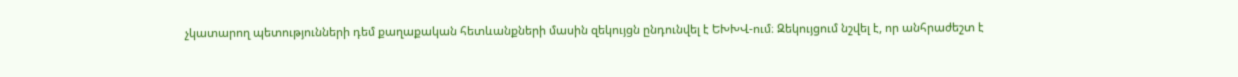չկատարող պետությունների դեմ քաղաքական հետևանքների մասին զեկույցն ընդունվել է ԵԽԽՎ-ում։ Զեկույցում նշվել է, որ անհրաժեշտ է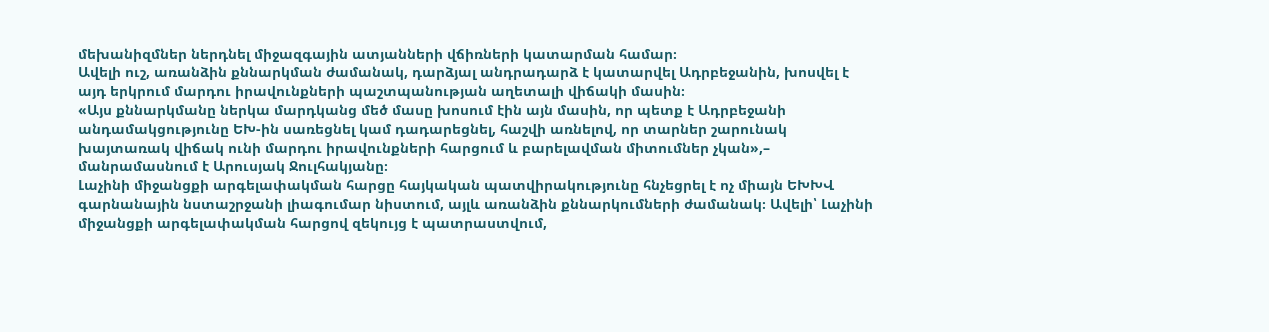մեխանիզմներ ներդնել միջազգային ատյանների վճիռների կատարման համար։
Ավելի ուշ, առանձին քննարկման ժամանակ, դարձյալ անդրադարձ է կատարվել Ադրբեջանին, խոսվել է այդ երկրում մարդու իրավունքների պաշտպանության աղետալի վիճակի մասին։
«Այս քննարկմանը ներկա մարդկանց մեծ մասը խոսում էին այն մասին, որ պետք է Ադրբեջանի անդամակցությունը ԵԽ-ին սառեցնել կամ դադարեցնել, հաշվի առնելով, որ տարներ շարունակ խայտառակ վիճակ ունի մարդու իրավունքների հարցում և բարելավման միտումներ չկան»,– մանրամասնում է Արուսյակ Ջուլհակյանը։
Լաչինի միջանցքի արգելափակման հարցը հայկական պատվիրակությունը հնչեցրել է ոչ միայն ԵԽԽՎ գարնանային նստաշրջանի լիագումար նիստում, այլև առանձին քննարկումների ժամանակ։ Ավելի՝ Լաչինի միջանցքի արգելափակման հարցով զեկույց է պատրաստվում,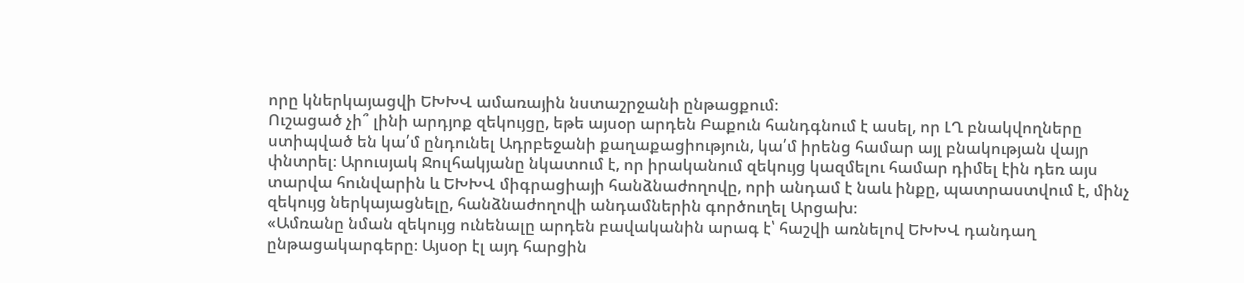որը կներկայացվի ԵԽԽՎ ամառային նստաշրջանի ընթացքում։
Ուշացած չի՞ լինի արդյոք զեկույցը, եթե այսօր արդեն Բաքուն հանդգնում է ասել, որ ԼՂ բնակվողները ստիպված են կա՛մ ընդունել Ադրբեջանի քաղաքացիություն, կա՛մ իրենց համար այլ բնակության վայր փնտրել։ Արուսյակ Ջուլհակյանը նկատում է, որ իրականում զեկույց կազմելու համար դիմել էին դեռ այս տարվա հունվարին և ԵԽԽՎ միգրացիայի հանձնաժողովը, որի անդամ է նաև ինքը, պատրաստվում է, մինչ զեկույց ներկայացնելը, հանձնաժողովի անդամներին գործուղել Արցախ։
«Ամռանը նման զեկույց ունենալը արդեն բավականին արագ է՝ հաշվի առնելով ԵԽԽՎ դանդաղ ընթացակարգերը։ Այսօր էլ այդ հարցին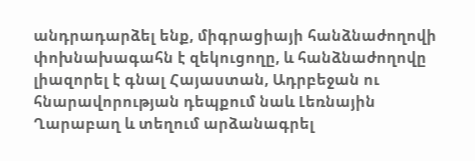անդրադարձել ենք, միգրացիայի հանձնաժողովի փոխնախագահն է զեկուցողը, և հանձնաժողովը լիազորել է գնալ Հայաստան, Ադրբեջան ու հնարավորության դեպքում նաև Լեռնային Ղարաբաղ և տեղում արձանագրել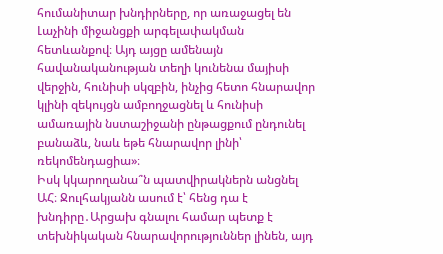հումանիտար խնդիրները, որ առաջացել են Լաչինի միջանցքի արգելափակման հետևանքով։ Այդ այցը ամենայն հավանականության տեղի կունենա մայիսի վերջին, հունիսի սկզբին, ինչից հետո հնարավոր կլինի զեկույցն ամբողջացնել և հունիսի ամառային նստաշիջանի ընթացքում ընդունել բանաձև, նաև եթե հնարավոր լինի՝ ռեկոմենդացիա»։
Իսկ կկարողանա՞ն պատվիրակներն անցնել ԱՀ։ Ջուլհակյանն ասում է՝ հենց դա է խնդիրը․Արցախ գնալու համար պետք է տեխնիկական հնարավորություններ լինեն, այդ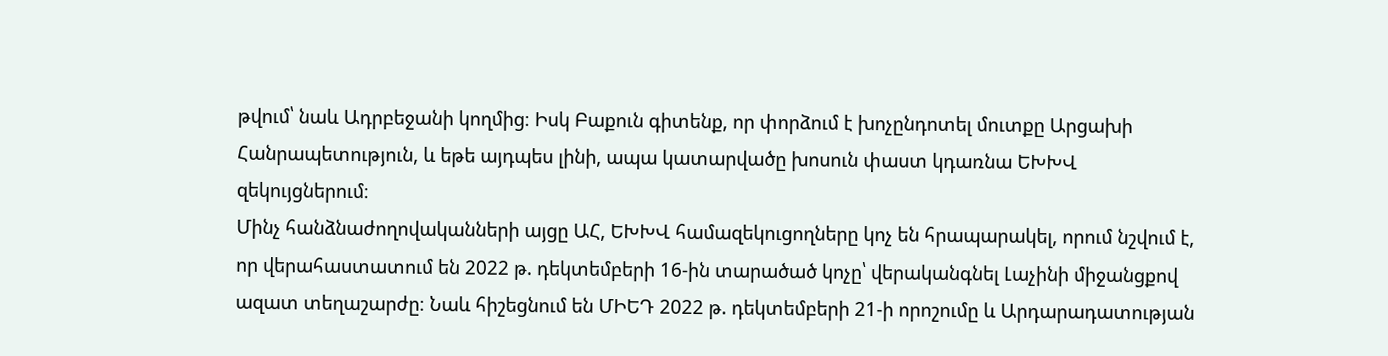թվում՝ նաև Ադրբեջանի կողմից։ Իսկ Բաքուն գիտենք, որ փորձում է խոչընդոտել մուտքը Արցախի Հանրապետություն, և եթե այդպես լինի, ապա կատարվածը խոսուն փաստ կդառնա ԵԽԽՎ զեկույցներում։
Մինչ հանձնաժողովականների այցը ԱՀ, ԵԽԽՎ համազեկուցողները կոչ են հրապարակել, որում նշվում է, որ վերահաստատում են 2022 թ. դեկտեմբերի 16-ին տարածած կոչը՝ վերականգնել Լաչինի միջանցքով ազատ տեղաշարժը։ Նաև հիշեցնում են ՄԻԵԴ 2022 թ. դեկտեմբերի 21-ի որոշումը և Արդարադատության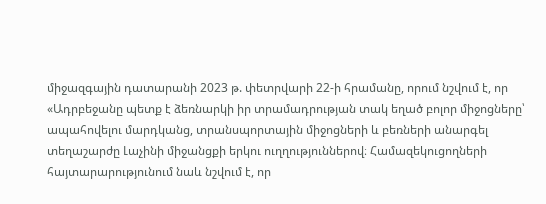միջազգային դատարանի 2023 թ. փետրվարի 22-ի հրամանը, որում նշվում է, որ «Ադրբեջանը պետք է ձեռնարկի իր տրամադրության տակ եղած բոլոր միջոցները՝ ապահովելու մարդկանց, տրանսպորտային միջոցների և բեռների անարգել տեղաշարժը Լաչինի միջանցքի երկու ուղղություններով։ Համազեկուցողների հայտարարությունում նաև նշվում է, որ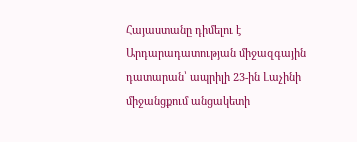Հայաստանը դիմելու է Արդարադատության միջազգային դատարան՝ ապրիլի 23-ին Լաչինի միջանցքում անցակետի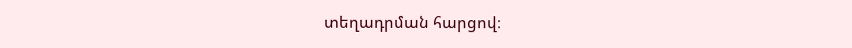տեղադրման հարցով։